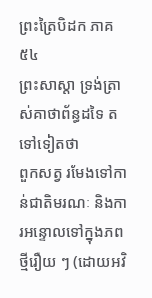ព្រះត្រៃបិដក ភាគ ៥៤
ព្រះសាស្តា ទ្រង់ត្រាស់គាថាព័ន្ធដទៃ តទៅទៀតថា
ពួកសត្វ រមែងទៅកាន់ជាតិមរណៈ និងការអន្ទោលទៅក្នុងភពថ្មីរឿយ ៗ (ដោយអវិ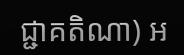ជ្ជាគតិណា) អ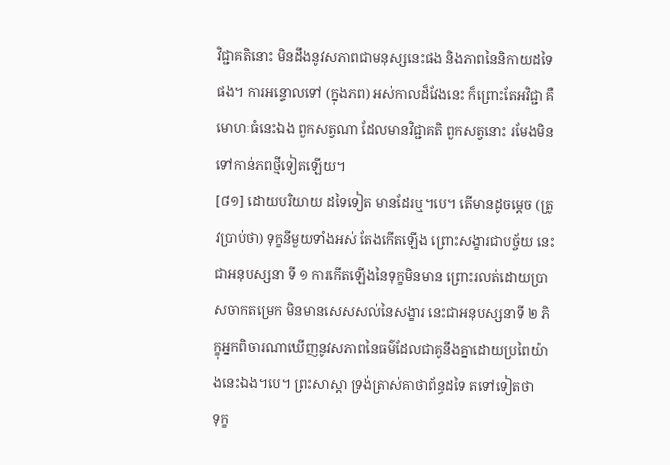វិជ្ជាគតិនោះ មិនដឹងនូវសភាពជាមនុស្សនេះផង និងភាពនៃនិកាយដទៃផង។ ការអន្ទោលទៅ (ក្នុងភព) អស់កាលដ៏វែងនេះ ក៏ព្រោះតែអវិជ្ជា គឺមោហៈធំនេះឯង ពួកសត្វណា ដែលមានវិជ្ជាគតិ ពួកសត្វនោះ រមែងមិនទៅកាន់ភពថ្មីទៀតឡើយ។
[៨១] ដោយបរិយាយ ដទៃទៀត មានដែរឬ។បេ។ តើមានដូចម្តេច (ត្រូវប្រាប់ថា) ទុក្ខនីមួយទាំងអស់ តែងកើតឡើង ព្រោះសង្ខារជាបច្ច័យ នេះជាអនុបស្សនា ទី ១ ការកើតឡើងនៃទុក្ខមិនមាន ព្រោះរលត់ដោយប្រាសចាកតម្រេក មិនមានសេសសល់នៃសង្ខារ នេះជាអនុបស្សនាទី ២ ភិក្ខុអ្នកពិចារណាឃើញនូវសភាពនៃធម៌ដែលជាគូនឹងគ្នាដោយប្រពៃយ៉ាងនេះឯង។បេ។ ព្រះសាស្តា ទ្រង់ត្រាស់គាថាព័ន្ធដទៃ តទៅទៀតថា
ទុក្ខ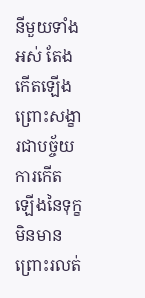នីមួយទាំងអស់ តែងកើតឡើង ព្រោះសង្ខារជាបច្ច័យ ការកើតឡើងនៃទុក្ខមិនមាន ព្រោះរលត់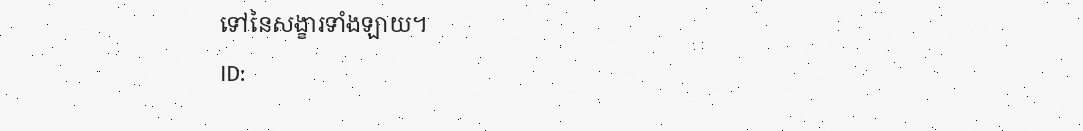ទៅនៃសង្ខារទាំងឡាយ។
ID: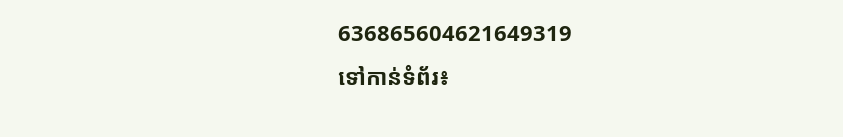636865604621649319
ទៅកាន់ទំព័រ៖